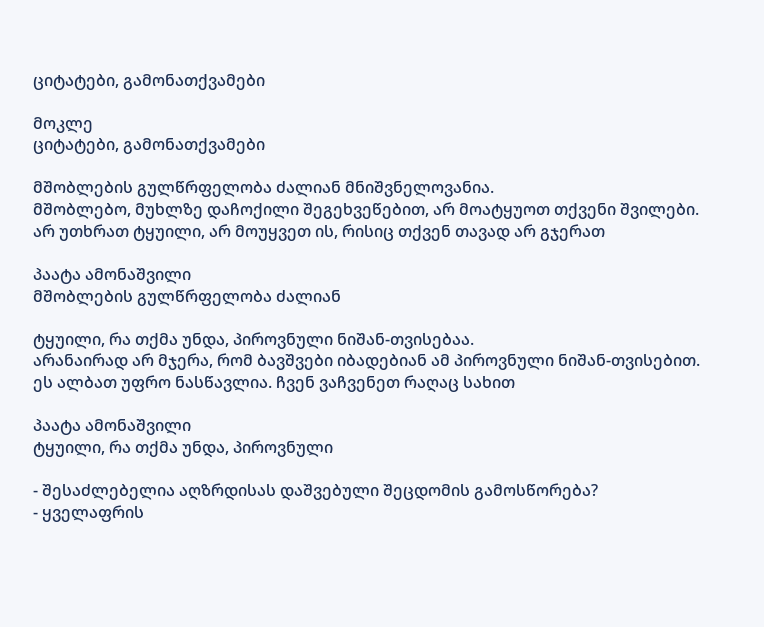ციტატები, გამონათქვამები

მოკლე
ციტატები, გამონათქვამები

მშობლების გულწრფელობა ძალიან მნიშვნელოვანია.
მშობლებო, მუხლზე დაჩოქილი შეგეხვეწებით, არ მოატყუოთ თქვენი შვილები.
არ უთხრათ ტყუილი, არ მოუყვეთ ის, რისიც თქვენ თავად არ გჯერათ

პაატა ამონაშვილი
მშობლების გულწრფელობა ძალიან

ტყუილი, რა თქმა უნდა, პიროვნული ნიშან-თვისებაა.
არანაირად არ მჯერა, რომ ბავშვები იბადებიან ამ პიროვნული ნიშან-თვისებით.
ეს ალბათ უფრო ნასწავლია. ჩვენ ვაჩვენეთ რაღაც სახით

პაატა ამონაშვილი
ტყუილი, რა თქმა უნდა, პიროვნული

- შესაძლებელია აღზრდისას დაშვებული შეცდომის გამოსწორება?
- ყველაფრის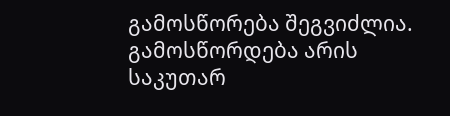გამოსწორება შეგვიძლია. გამოსწორდება არის საკუთარ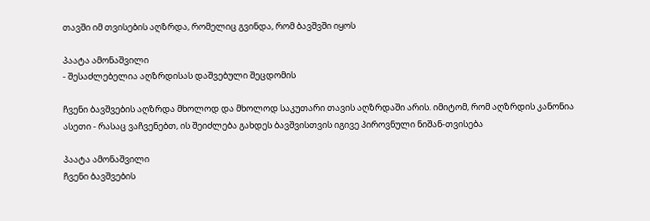თავში იმ თვისების აღზრდა, რომელიც გვინდა, რომ ბავშვში იყოს

პაატა ამონაშვილი
- შესაძლებელია აღზრდისას დაშვებული შეცდომის

ჩვენი ბავშვების აღზრდა მხოლოდ და მხოლოდ საკუთარი თავის აღზრდაში არის. იმიტომ, რომ აღზრდის კანონია ასეთი - რასაც ვაჩვენებთ, ის შეიძლება გახდეს ბავშვისთვის იგივე პიროვნული ნიშან-თვისება

პაატა ამონაშვილი
ჩვენი ბავშვების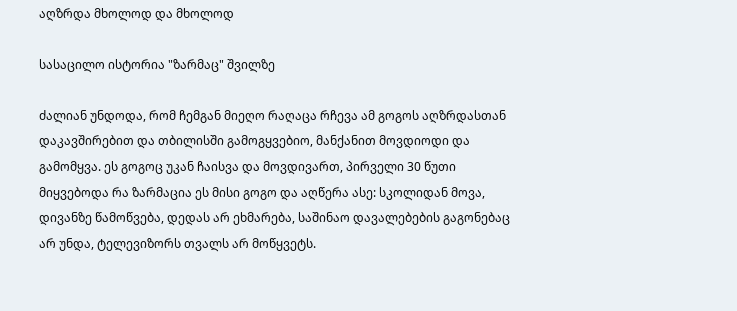აღზრდა მხოლოდ და მხოლოდ

სასაცილო ისტორია "ზარმაც" შვილზე

ძალიან უნდოდა, რომ ჩემგან მიეღო რაღაცა რჩევა ამ გოგოს აღზრდასთან დაკავშირებით და თბილისში გამოგყვებიო, მანქანით მოვდიოდი და გამომყვა. ეს გოგოც უკან ჩაისვა და მოვდივართ, პირველი 30 წუთი მიყვებოდა რა ზარმაცია ეს მისი გოგო და აღწერა ასე: სკოლიდან მოვა, დივანზე წამოწვება, დედას არ ეხმარება, საშინაო დავალებების გაგონებაც არ უნდა, ტელევიზორს თვალს არ მოწყვეტს.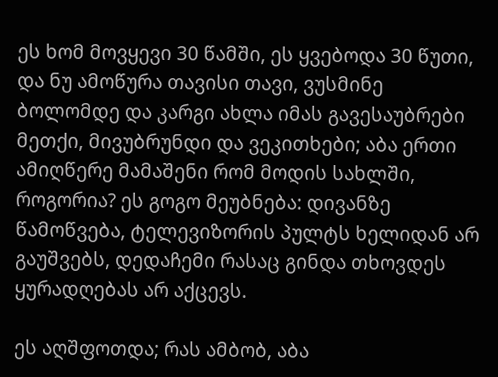ეს ხომ მოვყევი 30 წამში, ეს ყვებოდა 30 წუთი, და ნუ ამოწურა თავისი თავი, ვუსმინე ბოლომდე და კარგი ახლა იმას გავესაუბრები მეთქი, მივუბრუნდი და ვეკითხები; აბა ერთი ამიღწერე მამაშენი რომ მოდის სახლში, როგორია? ეს გოგო მეუბნება: დივანზე წამოწვება, ტელევიზორის პულტს ხელიდან არ გაუშვებს, დედაჩემი რასაც გინდა თხოვდეს ყურადღებას არ აქცევს.

ეს აღშფოთდა; რას ამბობ, აბა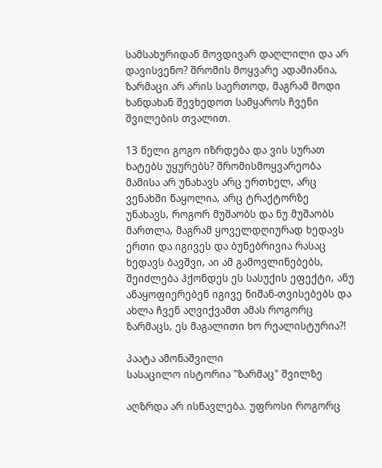სამსახურიდან მოვდივარ დაღლილი და არ დავისვენო? შრომის მოყვარე ადამიანია, ზარმაცი არ არის საერთოდ, მაგრამ მოდი ხანდახან შევხედოთ სამყაროს ჩვენი შვილების თვალით.

13 წელი გოგო იზრდება და ვის სურათ ხატებს უყურებს? შრომისმოყვარეობა მამისა არ უნახავს არც ერთხელ, არც ვენახში წაყოლია, არც ტრაქტორზე უნახავს, როგორ მუშაობს და ნუ მუშაობს მართლა, მაგრამ ყოველდღიურად ხედავს ერთი და იგივეს და ბუნებრივია რასაც ხედავს ბავშვი, აი ამ გამოვლინებებს, შეიძლება ჰქონდეს ეს სასუქის ეფექტი, ანუ ანაყოფიერებენ იგივე ნიშან-თვისებებს და ახლა ჩვენ აღვიქვამთ ამას როგორც ზარმაცს, ეს მაგალითი ხო რეალისტურია?!

პაატა ამონაშვილი
სასაცილო ისტორია "ზარმაც" შვილზე

აღზრდა არ ისწავლება. უფროსი როგორც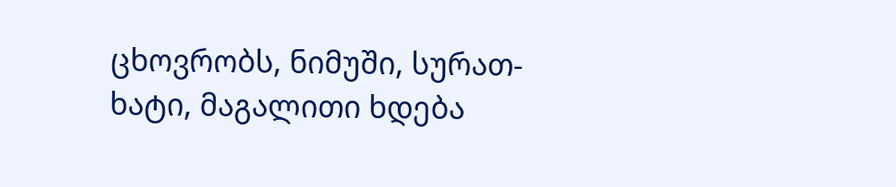ცხოვრობს, ნიმუში, სურათ-ხატი, მაგალითი ხდება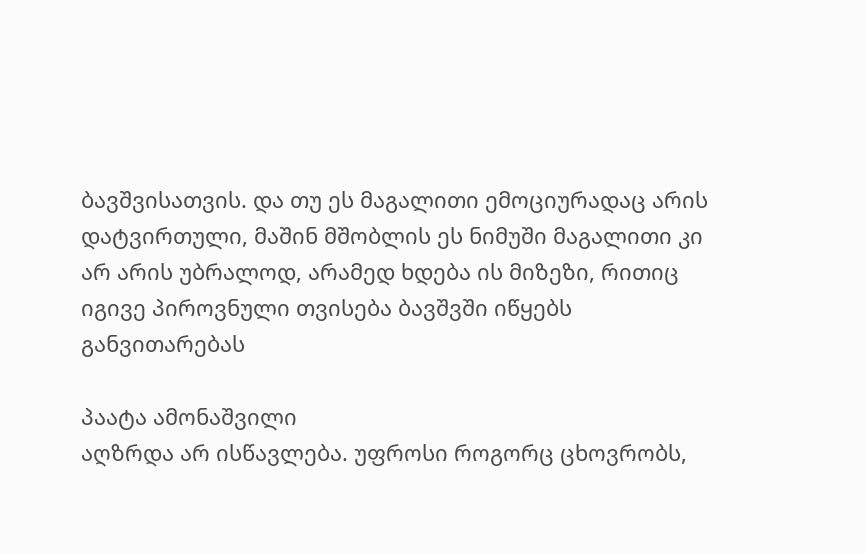ბავშვისათვის. და თუ ეს მაგალითი ემოციურადაც არის დატვირთული, მაშინ მშობლის ეს ნიმუში მაგალითი კი არ არის უბრალოდ, არამედ ხდება ის მიზეზი, რითიც იგივე პიროვნული თვისება ბავშვში იწყებს განვითარებას

პაატა ამონაშვილი
აღზრდა არ ისწავლება. უფროსი როგორც ცხოვრობს,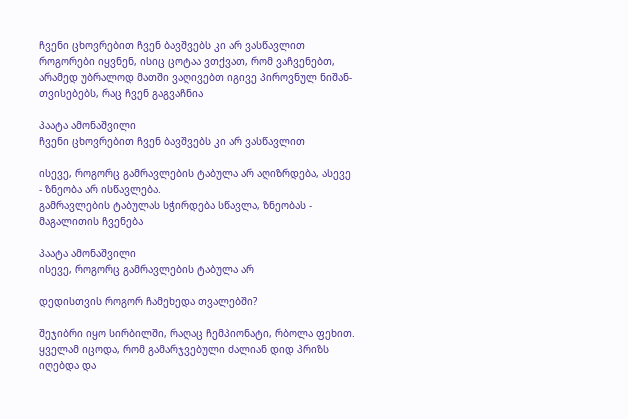ჩვენი ცხოვრებით ჩვენ ბავშვებს კი არ ვასწავლით როგორები იყვნენ, ისიც ცოტაა ვთქვათ, რომ ვაჩვენებთ, არამედ უბრალოდ მათში ვაღივებთ იგივე პიროვნულ ნიშან-თვისებებს, რაც ჩვენ გაგვაჩნია

პაატა ამონაშვილი
ჩვენი ცხოვრებით ჩვენ ბავშვებს კი არ ვასწავლით

ისევე, როგორც გამრავლების ტაბულა არ აღიზრდება, ასევე - ზნეობა არ ისწავლება.
გამრავლების ტაბულას სჭირდება სწავლა, ზნეობას - მაგალითის ჩვენება

პაატა ამონაშვილი
ისევე, როგორც გამრავლების ტაბულა არ

დედისთვის როგორ ჩამეხედა თვალებში?

შეჯიბრი იყო სირბილში, რაღაც ჩემპიონატი, რბოლა ფეხით. ყველამ იცოდა, რომ გამარჯვებული ძალიან დიდ პრიზს იღებდა და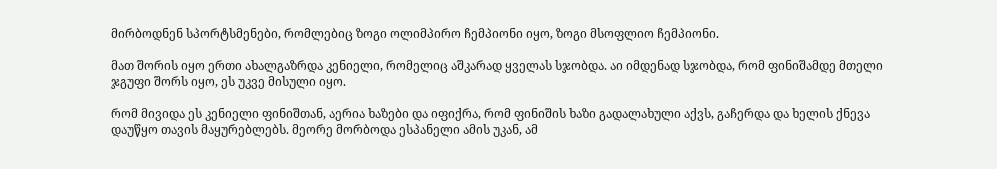მირბოდნენ სპორტსმენები, რომლებიც ზოგი ოლიმპირო ჩემპიონი იყო, ზოგი მსოფლიო ჩემპიონი.

მათ შორის იყო ერთი ახალგაზრდა კენიელი, რომელიც აშკარად ყველას სჯობდა. აი იმდენად სჯობდა, რომ ფინიშამდე მთელი ჯგუფი შორს იყო, ეს უკვე მისული იყო.

რომ მივიდა ეს კენიელი ფინიშთან, აერია ხაზები და იფიქრა, რომ ფინიშის ხაზი გადალახული აქვს, გაჩერდა და ხელის ქნევა დაუწყო თავის მაყურებლებს. მეორე მორბოდა ესპანელი ამის უკან, ამ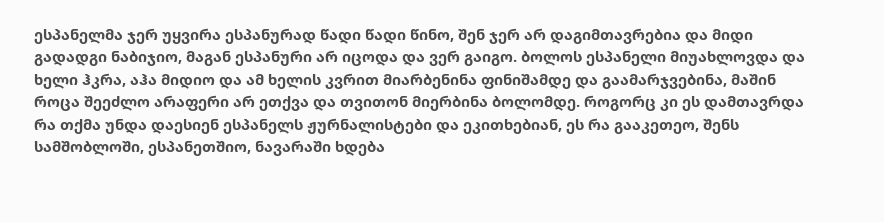ესპანელმა ჯერ უყვირა ესპანურად წადი წადი წინო, შენ ჯერ არ დაგიმთავრებია და მიდი გადადგი ნაბიჯიო, მაგან ესპანური არ იცოდა და ვერ გაიგო. ბოლოს ესპანელი მიუახლოვდა და ხელი ჰკრა, აჰა მიდიო და ამ ხელის კვრით მიარბენინა ფინიშამდე და გაამარჯვებინა, მაშინ როცა შეეძლო არაფერი არ ეთქვა და თვითონ მიერბინა ბოლომდე. როგორც კი ეს დამთავრდა რა თქმა უნდა დაესიენ ესპანელს ჟურნალისტები და ეკითხებიან, ეს რა გააკეთეო, შენს სამშობლოში, ესპანეთშიო, ნავარაში ხდება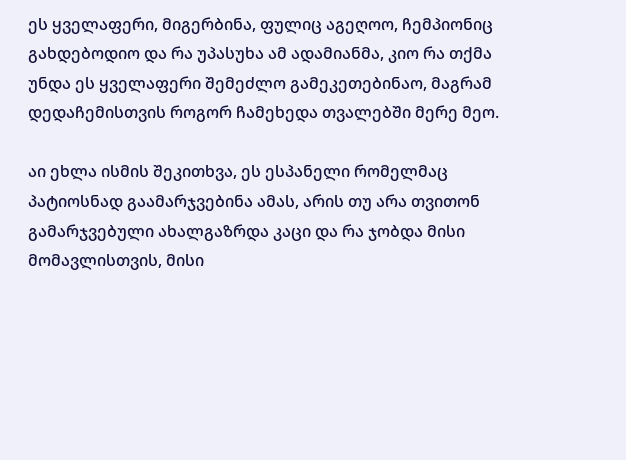ეს ყველაფერი, მიგერბინა, ფულიც აგეღოო, ჩემპიონიც გახდებოდიო და რა უპასუხა ამ ადამიანმა, კიო რა თქმა უნდა ეს ყველაფერი შემეძლო გამეკეთებინაო, მაგრამ დედაჩემისთვის როგორ ჩამეხედა თვალებში მერე მეო.

აი ეხლა ისმის შეკითხვა, ეს ესპანელი რომელმაც პატიოსნად გაამარჯვებინა ამას, არის თუ არა თვითონ გამარჯვებული ახალგაზრდა კაცი და რა ჯობდა მისი მომავლისთვის, მისი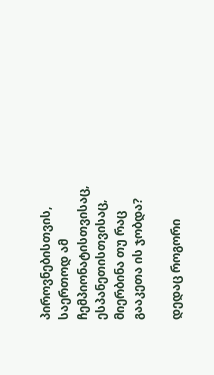პიროვნებისთვის, საერთოდ ამ ჩემპიონატისთვისაც, ესპანეთისთვისაც, მიერბინა თუ რაც გააკეთა ის ჯობდა?

დედაც როგორი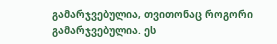გამარჯვებულია, თვითონაც როგორი გამარჯვებულია. ეს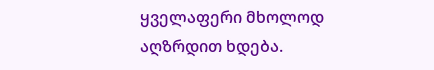ყველაფერი მხოლოდ აღზრდით ხდება.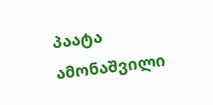პაატა ამონაშვილი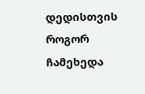დედისთვის როგორ ჩამეხედა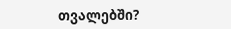თვალებში?